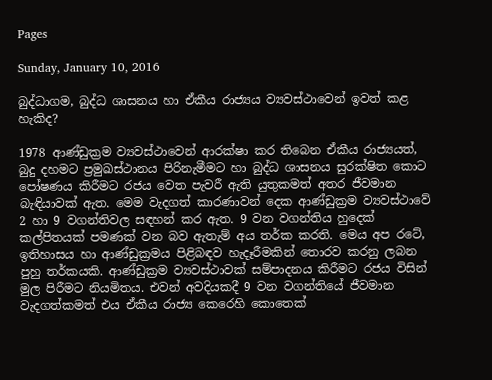Pages

Sunday, January 10, 2016

බුද්ධාගම, බුද්ධ ශාසනය හා ඒකීය රාජ්‍යය ව්‍යවස්‌ථාවෙන් ඉවත් කළ හැකිද?

1978 ආණ්‌ඩුක්‍රම ව්‍යවස්‌ථාවෙන් ආරක්‌ෂා කර තිබෙන ඒකීය රාජ්‍යයත්, බුදු දහමට ප්‍රමුඛස්‌ථානය පිරිනැමීමට හා බුද්ධ ශාසනය සුරක්‌ෂිත කොට පෝෂණය කිරීමට රජය වෙත පැවරී ඇති යුතුකමත් අතර ජීවමාන බැඳියාවක්‌ ඇත. මෙම වැදගත් කාරණාවන් දෙක ආණ්‌ඩුක්‍රම ව්‍යවස්‌ථාවේ 2 හා 9 වගන්තිවල සඳහන් කර ඇත. 9 වන වගන්තිය හුදෙක්‌ කල්පිතයක්‌ පමණක්‌ වන බව ඇතැම් අය තර්ක කරති. මෙය අප රටේ, ඉතිහාසය හා ආණ්‌ඩුක්‍රමය පිළිබඳව හැදෑරීමකින් තොරව කරනු ලබන පුහු තර්කයකි. ආණ්‌ඩුක්‍රම ව්‍යවස්‌ථාවක්‌ සම්පාදනය කිරීමට රජය විසින් මුල පිරීමට නියමිතය. එවන් අවදියකදී 9 වන වගන්තියේ ජීවමාන වැදගත්කමත් එය ඒකීය රාජ්‍ය කෙරෙහි කොතෙක්‌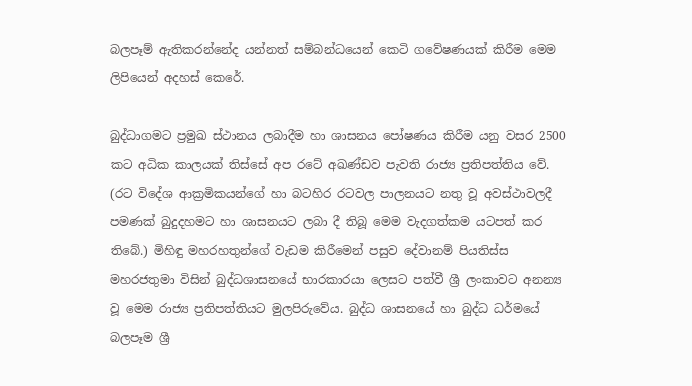බලපෑම් ඇතිකරන්නේද යන්නත් සම්බන්ධයෙන් කෙටි ගවේෂණයක්‌ කිරීම මෙම ලිපියෙන් අදහස්‌ කෙරේ.

බුද්ධාගමට ප්‍රමුඛ ස්‌ථානය ලබාදීම හා ශාසනය පෝෂණය කිරීම යනු වසර 2500 කට අධික කාලයක්‌ තිස්‌සේ අප රටේ අඛණ්‌ඩව පැවති රාජ්‍ය ප්‍රතිපත්තිය වේ. (රට විදේශ ආක්‍රමිකයන්ගේ හා බටහිර රටවල පාලනයට නතු වූ අවස්‌ථාවලදී පමණක්‌ බුදුදහමට හා ශාසනයට ලබා දී තිබූ මෙම වැදගත්කම යටපත් කර තිබේ.) මිහිඳු මහරහතුන්ගේ වැඩම කිරීමෙන් පසුව දේවානම් පියතිස්‌ස මහරජතුමා විසින් බුද්ධශාසනයේ භාරකාරයා ලෙසට පත්වී ශ්‍රී ලංකාවට අනන්‍ය වූ මෙම රාජ්‍ය ප්‍රතිපත්තියට මුලපිරුවේය. බුද්ධ ශාසනයේ හා බුද්ධ ධර්මයේ බලපෑම ශ්‍රී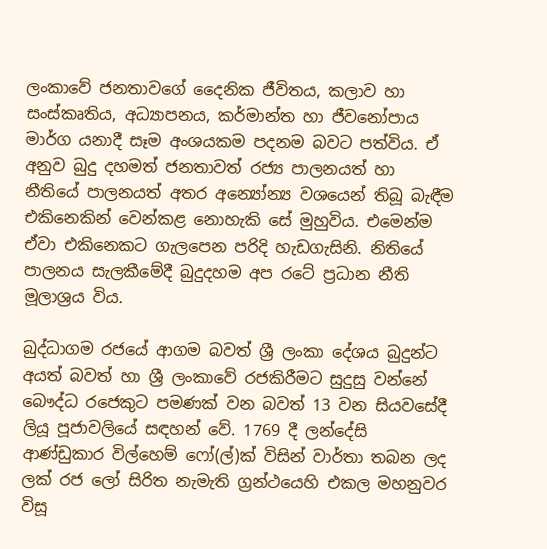ලංකාවේ ජනතාවගේ දෛනික ජීවිතය, කලාව හා සංස්‌කෘතිය, අධ්‍යාපනය, කර්මාන්ත හා ජීවනෝපාය මාර්ග යනාදී සෑම අංශයකම පදනම බවට පත්විය. ඒ අනුව බුදු දහමත් ජනතාවත් රජ්‍ය පාලනයත් හා නීතියේ පාලනයත් අතර අන්‍යෝන්‍ය වශයෙන් තිබූ බැඳීම එකිනෙකින් වෙන්කළ නොහැකි සේ මුහුවිය. එමෙන්ම ඒවා එකිනෙකට ගැලපෙන පරිදි හැඩගැසිනි. නිතියේ පාලනය සැලකීමේදී බුදුදහම අප රටේ ප්‍රධාන නීති මූලාශ්‍රය විය.

බුද්ධාගම රජයේ ආගම බවත් ශ්‍රී ලංකා දේශය බුදුන්ට අයත් බවත් හා ශ්‍රී ලංකාවේ රජකිරීමට සුදුසු වන්නේ බෞද්ධ රජෙකුට පමණක්‌ වන බවත් 13 වන සියවසේදී ලියූ පූජාවලියේ සඳහන් වේ. 1769 දී ලන්දේසි ආණ්‌ඩුකාර විල්හෙම් ෆෝ(ල්)ක් විසින් වාර්තා තබන ලද ලක්‌ රජ ලෝ සිරිත නැමැති ග්‍රන්ථයෙහි එකල මහනුවර විසූ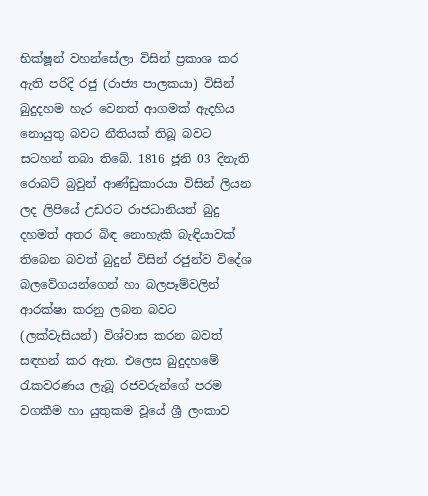භික්‌ෂූන් වහන්සේලා විසින් ප්‍රකාශ කර ඇති පරිදි රජු (රාජ්‍ය පාලකයා) විසින් බුදුදහම හැර වෙනත් ආගමක්‌ ඇදහිය නොයුතු බවට නීතියක්‌ තිබූ බවට සටහන් තබා තිබේ. 1816 ජූනි 03 දිනැති රොබට්‌ බ්‍රවුන් ආණ්‌ඩුකාරයා විසින් ලියන ලද ලිපියේ උඩරට රාජධානියත් බුදු දහමත් අතර බිඳ නොහැකි බැඳියාවක්‌ තිබෙන බවත් බුදුන් විසින් රජුන්ව විදේශ බලවේගයන්ගෙන් හා බලපෑම්වලින් ආරක්‌ෂා කරනු ලබන බවට (ලක්‌වැසියන්) විශ්වාස කරන බවත් සඳහන් කර ඇත. එලෙස බුදුදහමේ රැකවරණය ලැබූ රජවරුන්ගේ පරම වගකීම හා යුතුකම වූයේ ශ්‍රී ලංකාව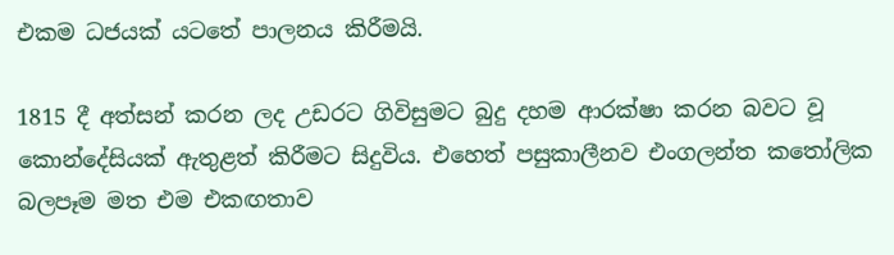එකම ධජයක්‌ යටතේ පාලනය කිරීමයි.

1815 දී අත්සන් කරන ලද උඩරට ගිවිසුමට බුදු දහම ආරක්‌ෂා කරන බවට වූ කොන්දේසියක්‌ ඇතුළත් කිරීමට සිදුවිය. එහෙත් පසුකාලීනව එංගලන්ත කතෝලික බලපෑම මත එම එකඟතාව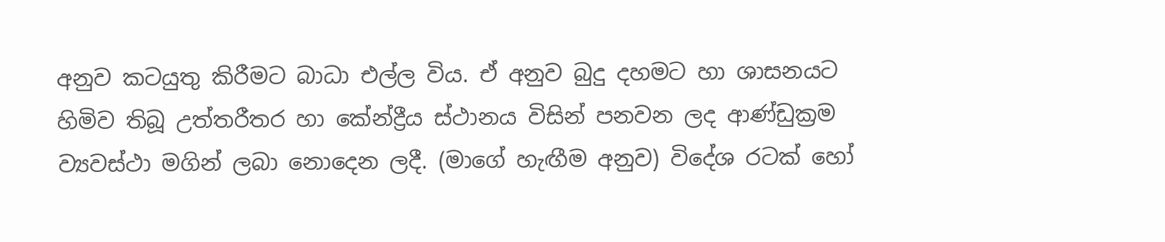අනුව කටයුතු කිරීමට බාධා එල්ල විය. ඒ අනුව බුදු දහමට හා ශාසනයට හිමිව තිබූ උත්තරීතර හා කේන්ද්‍රීය ස්‌ථානය විසින් පනවන ලද ආණ්‌ඩුක්‍රම ව්‍යවස්‌ථා මගින් ලබා නොදෙන ලදී. (මාගේ හැඟීම අනුව) විදේශ රටක්‌ හෝ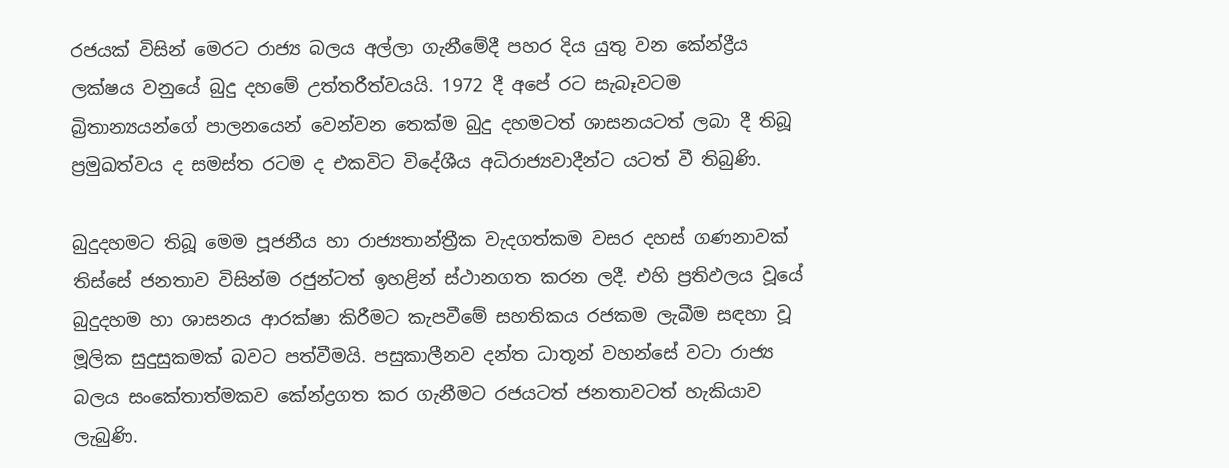රජයක්‌ විසින් මෙරට රාජ්‍ය බලය අල්ලා ගැනීමේදී පහර දිය යුතු වන කේන්ද්‍රීය ලක්‌ෂය වනුයේ බුදු දහමේ උත්තරීත්වයයි. 1972 දී අපේ රට සැබෑවටම බ්‍රිතාන්‍යයන්ගේ පාලනයෙන් වෙන්වන තෙක්‌ම බුදු දහමටත් ශාසනයටත් ලබා දී තිබූ ප්‍රමුඛත්වය ද සමස්‌ත රටම ද එකවිට විදේශීය අධිරාජ්‍යවාදීන්ට යටත් වී තිබුණි.

බුදුදහමට තිබූ මෙම පූජනීය හා රාජ්‍යතාන්ත්‍රීක වැදගත්කම වසර දහස්‌ ගණනාවක්‌ තිස්‌සේ ජනතාව විසින්ම රජුන්ටත් ඉහළින් ස්‌ථානගත කරන ලදී. එහි ප්‍රතිඵලය වූයේ බුදුදහම හා ශාසනය ආරක්‌ෂා කිරීමට කැපවීමේ සහතිකය රජකම ලැබීම සඳහා වූ මූලික සුදුසුකමක්‌ බවට පත්වීමයි. පසුකාලීනව දන්ත ධාතූන් වහන්සේ වටා රාජ්‍ය බලය සංකේතාත්මකව කේන්ද්‍රගත කර ගැනීමට රජයටත් ජනතාවටත් හැකියාව ලැබුණි.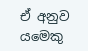ඒ අනුව යමෙකු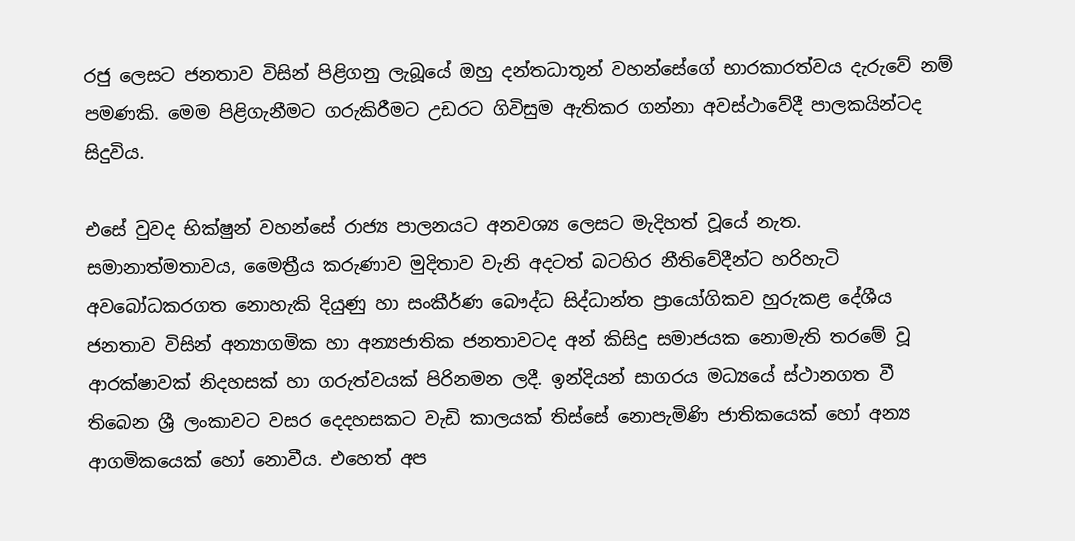රජු ලෙසට ජනතාව විසින් පිළිගනු ලැබූයේ ඔහු දන්තධාතූන් වහන්සේගේ භාරකාරත්වය දැරුවේ නම් පමණකි. මෙම පිළිගැනීමට ගරුකිරීමට උඩරට ගිවිසුම ඇතිකර ගන්නා අවස්‌ථාවේදී පාලකයින්ටද සිදුවිය.

එසේ වුවද භික්‌ෂුන් වහන්සේ රාජ්‍ය පාලනයට අනවශ්‍ය ලෙසට මැදිහත් වූයේ නැත. සමානාත්මතාවය, මෛත්‍රීය කරුණාව මුදිතාව වැනි අදටත් බටහිර නීතිවේදීන්ට හරිහැටි අවබෝධකරගත නොහැකි දියුණු හා සංකීර්ණ බෞද්ධ සිද්ධාන්ත ප්‍රායෝගිකව හුරුකළ දේශීය ජනතාව විසින් අන්‍යාගමික හා අන්‍යජාතික ජනතාවටද අන් කිසිදු සමාජයක නොමැති තරමේ වූ ආරක්‌ෂාවක්‌ නිදහසක්‌ හා ගරුත්වයක්‌ පිරිනමන ලදී. ඉන්දියන් සාගරය මධ්‍යයේ ස්‌ථානගත වී තිබෙන ශ්‍රී ලංකාවට වසර දෙදහසකට වැඩි කාලයක්‌ තිස්‌සේ නොපැමිණි ජාතිකයෙක්‌ හෝ අන්‍ය ආගමිකයෙක්‌ හෝ නොවීය. එහෙත් අප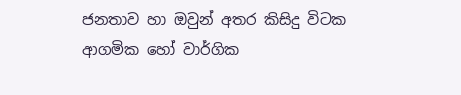ජනතාව හා ඔවුන් අතර කිසිදු විටක ආගමික හෝ වාර්ගික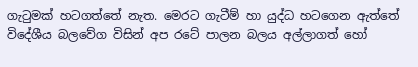ගැටුමක්‌ හටගත්තේ නැත. මෙරට ගැටීම් හා යුද්ධ හටගෙන ඇත්තේ විදේශීය බලවේග විසින් අප රටේ පාලන බලය අල්ලාගත් හෝ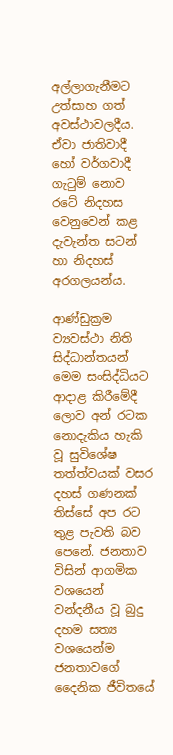අල්ලාගැනීමට උත්සාහ ගත් අවස්‌ථාවලදීය. ඒවා ජාතිවාදී හෝ වර්ගවාදී ගැටුම් නොව රටේ නිදහස වෙනුවෙන් කළ දැවැන්ත සටන් හා නිදහස්‌ අරගලයන්ය.

ආණ්‌ඩුක්‍රම ව්‍යවස්‌ථා නිති සිද්ධාන්තයන් මෙම සංසිද්ධියට ආදාළ කිරීමේදී ලොව අන් රටක නොදැකිය හැකි වූ සුවිශේෂ තත්ත්වයක්‌ වසර දහස්‌ ගණනක්‌ තිස්‌සේ අප රට තුළ පැවති බව පෙනේ. ජනතාව විසින් ආගමික වශයෙන් වන්දනීය වූ බුදු දහම සත්‍ය වශයෙන්ම ජනතාවගේ දෛනික ජීවිතයේ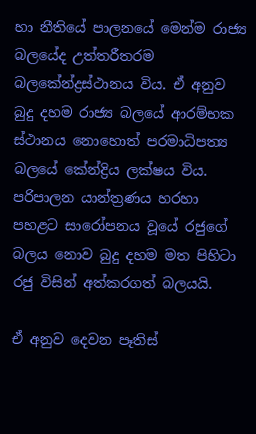හා නීතියේ පාලනයේ මෙන්ම රාජ්‍ය බලයේද උත්තරීතරම බලකේන්ද්‍රස්‌ථානය විය. ඒ අනුව බුදු දහම රාජ්‍ය බලයේ ආරම්භක ස්‌ථානය නොහොත් පරමාධිපත්‍ය බලයේ කේන්ද්‍රිය ලක්‌ෂය විය. පරිපාලන යාන්ත්‍රණය හරහා පහළට සාරෝපනය වූයේ රජුගේ බලය නොව බුදු දහම මත පිහිටා රජු විසින් අත්කරගත් බලයයි.

ඒ අනුව දෙවන පෑතිස්‌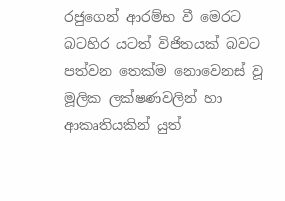රජුගෙන් ආරම්භ වී මෙරට බටහිර යටත් විජිතයක්‌ බවට පත්වන තෙක්‌ම නොවෙනස්‌ වූ මූලික ලක්‌ෂණවලින් හා ආකෘතියකින් යුත්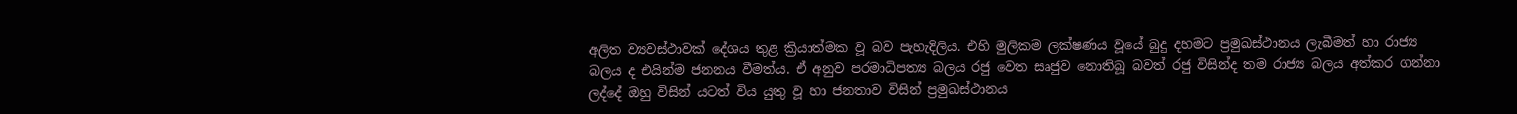අලිත ව්‍යවස්‌ථාවක්‌ දේශය තුළ ක්‍රියාත්මක වූ බව පැහැදිලිය. එහි මුලිකම ලක්‌ෂණය වූයේ බුදු දහමට ප්‍රමුඛස්‌ථානය ලැබීමත් හා රාජ්‍ය බලය ද එයින්ම ජනනය වීමත්ය. ඒ අනුව පරමාධිපත්‍ය බලය රජු වෙත සෘජුව නොතිබූ බවත් රජු විසින්ද තම රාජ්‍ය බලය අත්කර ගන්නා ලද්දේ ඔහු විසින් යටත් විය යුතු වූ හා ජනතාව විසින් ප්‍රමුඛස්‌ථානය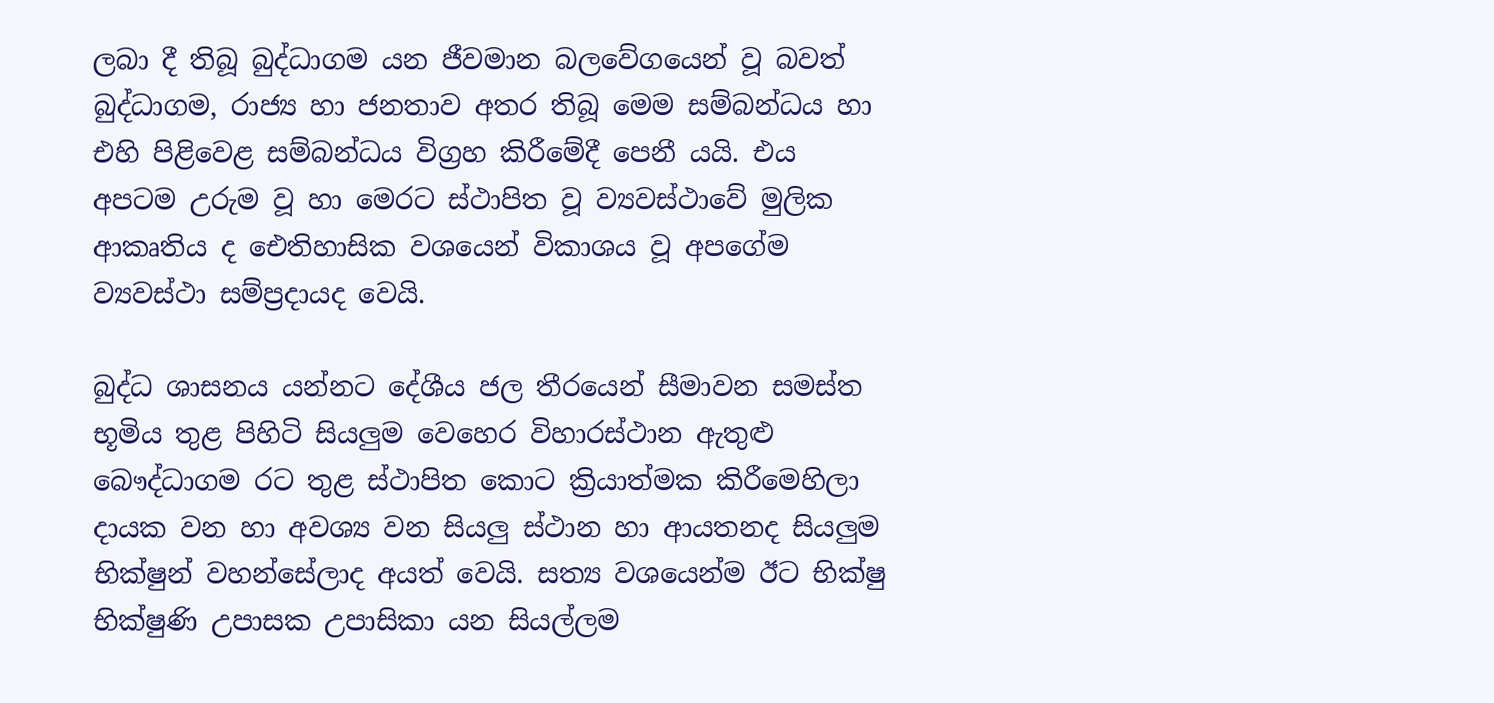ලබා දී තිබූ බුද්ධාගම යන ජීවමාන බලවේගයෙන් වූ බවත් බුද්ධාගම, රාජ්‍ය හා ජනතාව අතර තිබූ මෙම සම්බන්ධය හා එහි පිළිවෙළ සම්බන්ධය විග්‍රහ කිරීමේදී පෙනී යයි. එය අපටම උරුම වූ හා මෙරට ස්‌ථාපිත වූ ව්‍යවස්‌ථාවේ මුලික ආකෘතිය ද ඓතිහාසික වශයෙන් විකාශය වූ අපගේම ව්‍යවස්‌ථා සම්ප්‍රදායද වෙයි.

බුද්ධ ශාසනය යන්නට දේශීය ජල තීරයෙන් සීමාවන සමස්‌ත භූමිය තුළ පිහිටි සියලුම වෙහෙර විහාරස්‌ථාන ඇතුළු බෞද්ධාගම රට තුළ ස්‌ථාපිත කොට ක්‍රියාත්මක කිරීමෙහිලා දායක වන හා අවශ්‍ය වන සියලු ස්‌ථාන හා ආයතනද සියලුම භික්‌ෂුන් වහන්සේලාද අයත් වෙයි. සත්‍ය වශයෙන්ම ඊට භික්‌ෂු භික්‌ෂුණි උපාසක උපාසිකා යන සියල්ලම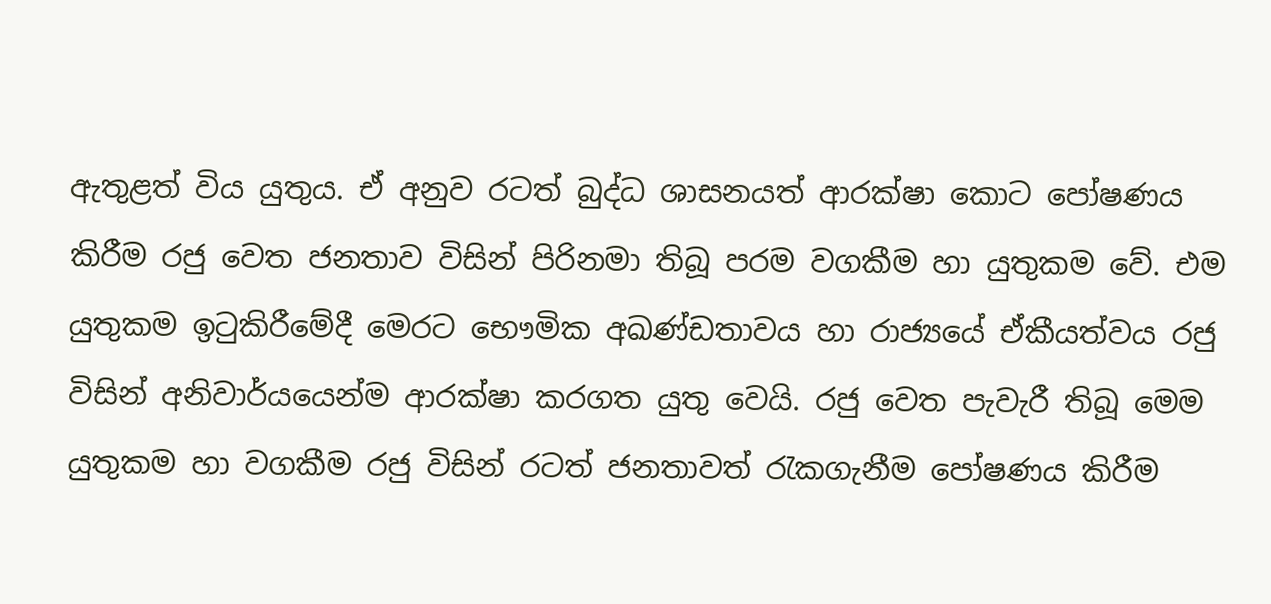ඇතුළත් විය යුතුය. ඒ අනුව රටත් බුද්ධ ශාසනයත් ආරක්‌ෂා කොට පෝෂණය කිරීම රජු වෙත ජනතාව විසින් පිරිනමා තිබූ පරම වගකීම හා යුතුකම වේ. එම යුතුකම ඉටුකිරීමේදී මෙරට භෞමික අඛණ්‌ඩතාවය හා රාජ්‍යයේ ඒකීයත්වය රජු විසින් අනිවාර්යයෙන්ම ආරක්‌ෂා කරගත යුතු වෙයි. රජු වෙත පැවැරී තිබූ මෙම යුතුකම හා වගකීම රජු විසින් රටත් ජනතාවත් රැකගැනීම පෝෂණය කිරීම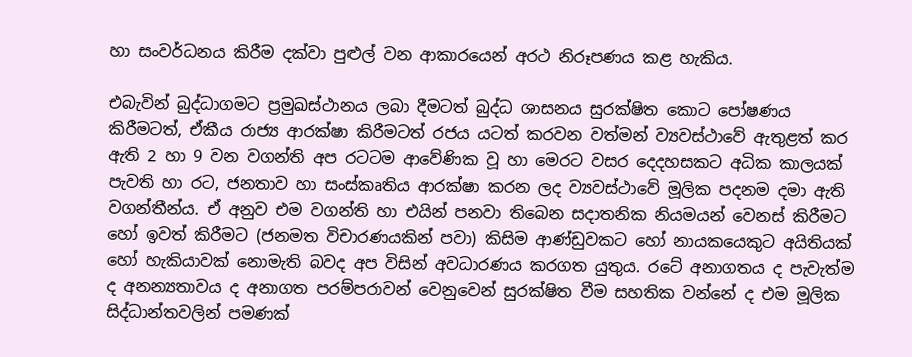හා සංවර්ධනය කිරීම දක්‌වා පුළුල් වන ආකාරයෙන් අරථ නිරූපණය කළ හැකිය.

එබැවින් බුද්ධාගමට ප්‍රමුඛස්‌ථානය ලබා දීමටත් බුද්ධ ශාසනය සුරක්‌ෂිත කොට පෝෂණය කිරීමටත්, ඒකීය රාජ්‍ය ආරක්‌ෂා කිරීමටත් රජය යටත් කරවන වත්මන් ව්‍යවස්‌ථාවේ ඇතුළත් කර ඇති 2 හා 9 වන වගන්ති අප රටටම ආවේණික වූ හා මෙරට වසර දෙදහසකට අධික කාලයක්‌ පැවති හා රට, ජනතාව හා සංස්‌කෘතිය ආරක්‌ෂා කරන ලද ව්‍යවස්‌ථාවේ මූලික පදනම දමා ඇති වගන්තීන්ය. ඒ අනුව එම වගන්ති හා එයින් පනවා තිබෙන සදාතනික නියමයන් වෙනස්‌ කිරීමට හෝ ඉවත් කිරීමට (ජනමත විචාරණයකින් පවා) කිසිම ආණ්‌ඩුවකට හෝ නායකයෙකුට අයිතියක්‌ හෝ හැකියාවක්‌ නොමැති බවද අප විසින් අවධාරණය කරගත යුතුය. රටේ අනාගතය ද පැවැත්ම ද අනන්‍යතාවය ද අනාගත පරම්පරාවන් වෙනුවෙන් සුරක්‌ෂිත වීම සහතික වන්නේ ද එම මූලික සිද්ධාන්තවලින් පමණක්‌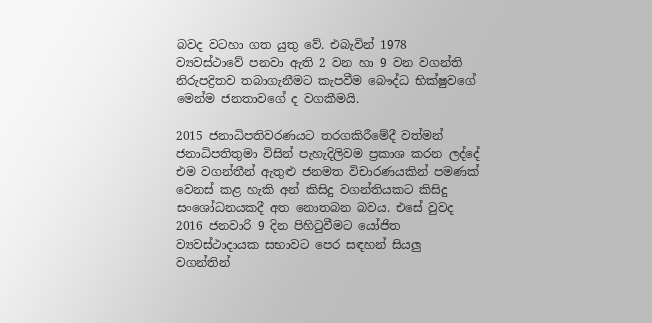බවද වටහා ගත යුතු වේ. එබැවින් 1978 ව්‍යවස්‌ථාවේ පනවා ඇති 2 වන හා 9 වන වගන්ති නිරුපද්‍රිතව තබාගැනීමට කැපවීම බෞද්ධ භික්‌ෂුවගේ මෙන්ම ජනතාවගේ ද වගකීමයි.

2015 ජනාධිපතිවරණයට තරගකිරීමේදී වත්මන් ජනාධිපතිතුමා විසින් පැහැදිලිවම ප්‍රකාශ කරන ලද්දේ එම වගන්තීන් ඇතුළු ජනමත විචාරණයකින් පමණක්‌ වෙනස්‌ කළ හැකි අන් කිසිදු වගන්තියකට කිසිදු සංශෝධනයකදී අත නොතබන බවය. එසේ වුවද 2016 ජනවාරි 9 දින පිහිටුවීමට යෝජිත ව්‍යවස්‌ථාදායක සභාවට පෙර සඳහන් සියලු වගන්තින්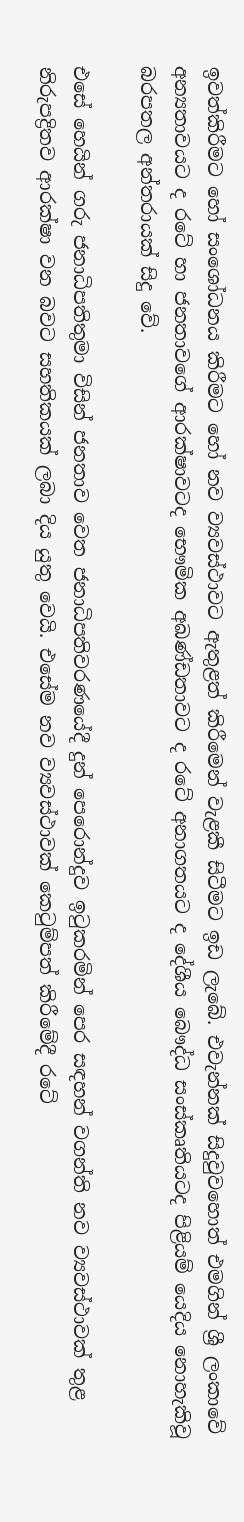ඉවත්කිරීමට හෝ සංශෝධනය කිරීමට හෝ නව ව්‍යවස්‌ථාවට ඇතුළත් කිරීමෙන් වැළකී සිටීමට ඉඩ ලැබේ. එවැන්නක්‌ සිදුවුවහොත් එමගින් ශ්‍රී ලංකාවේ අන්‍යතාවයට ද රටේ හා ජනතාවගේ ආරක්‌ෂාවටද භෞමික අඛණ්‌ඩතාවට ද රටේ අනාගතයට ද දේශීය බෞද්ධ සංස්‌කෘතියටද පිළියම් යෙදිය නොහැකිවූ බරපතල අන්තරායක්‌ සිදු වේ.

එසේ හෙයින් ගරු ජනාධිපතිතුමා විසින් ජනතාව වෙත ජනාධිපතිවරණයේදී දුන් පෙරොන්දුව ඉටුකරමින් පෙර සඳහන් වගන්ති නව ව්‍යවස්‌ථාවක්‌ තුළ නිරුපද්‍රිතව ආරක්‌ෂා වන බවට සහතිකයක්‌ ලබා දිය යුතු වෙයි. එසේම නව ව්‍යවස්‌ථාවක්‌ කෙටුම්පත් කිරීමේදී රටේ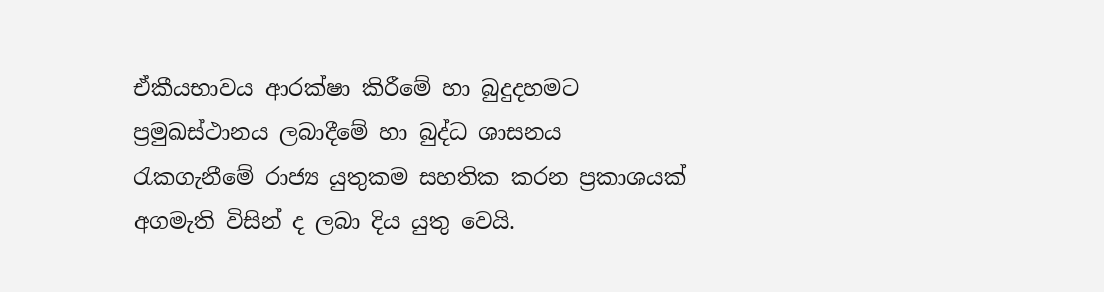ඒකීයභාවය ආරක්‌ෂා කිරීමේ හා බුදුදහමට ප්‍රමුඛස්‌ථානය ලබාදීමේ හා බුද්ධ ශාසනය රැකගැනීමේ රාජ්‍ය යුතුකම සහතික කරන ප්‍රකාශයක්‌ අගමැති විසින් ද ලබා දිය යුතු වෙයි.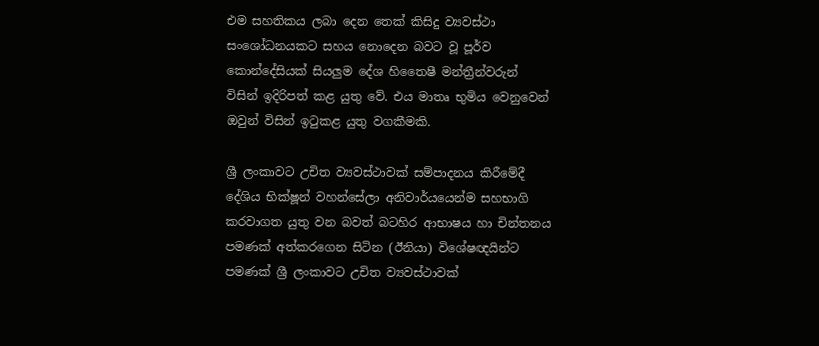එම සහතිකය ලබා දෙන තෙක්‌ කිසිදු ව්‍යවස්‌ථා සංශෝධනයකට සහය නොදෙන බවට වූ පූර්ව කොන්දේසියක්‌ සියලුම දේශ හිතෛෂී මන්ත්‍රීන්වරුන් විසින් ඉදිරිපත් කළ යුතු වේ. එය මාතෘ භුමිය වෙනුවෙන් ඔවුන් විසින් ඉටුකළ යුතු වගකීමකි.

ශ්‍රී ලංකාවට උචිත ව්‍යවස්‌ථාවක්‌ සම්පාදනය කිරීමේදී දේශිය භික්‌ෂූන් වහන්සේලා අනිවාර්යයෙන්ම සහභාගි කරවාගත යුතු වන බවත් බටහිර ආභාෂය හා චින්තනය පමණක්‌ අත්කරගෙන සිටින (ඊනියා) විශේෂඥයින්ට පමණක්‌ ශ්‍රී ලංකාවට උචිත ව්‍යවස්‌ථාවක්‌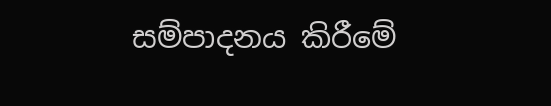සම්පාදනය කිරීමේ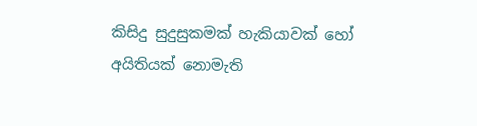කිසිදු සුදුසුකමක්‌ හැකියාවක්‌ හෝ අයිතියක්‌ නොමැති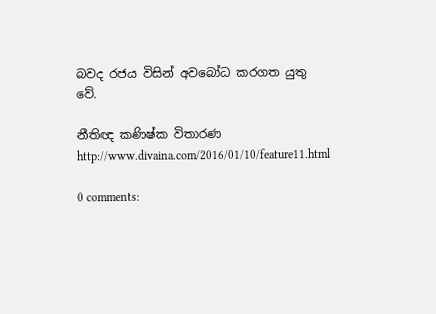බවද රජය විසින් අවබෝධ කරගත යුතු වේ.

නීතිඥ කණිෂ්ක විතාරණ
http://www.divaina.com/2016/01/10/feature11.html

0 comments: